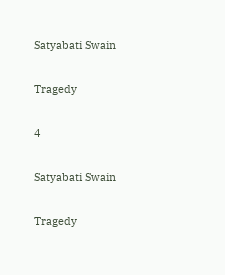Satyabati Swain

Tragedy

4

Satyabati Swain

Tragedy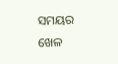ସମୟର ଖେଳ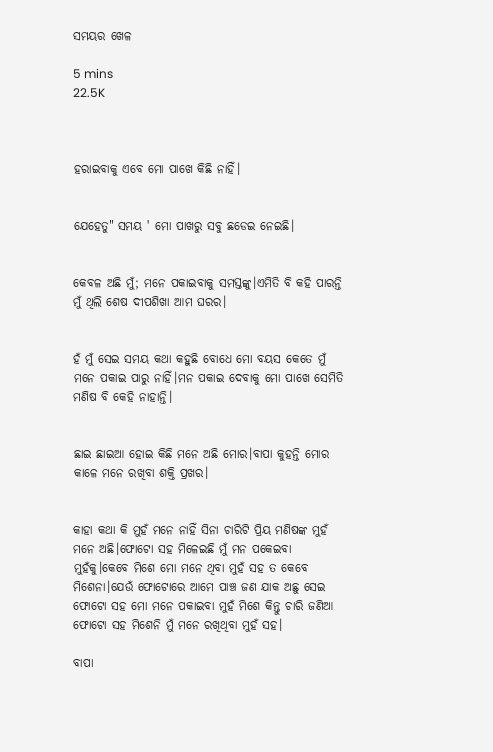ସମୟର ଖେଳ

5 mins
22.5K



ହରାଇବାକୁ ଏବେ ମୋ ପାଖେ କିଛି ନାହିଁ।


ଯେହେତୁ" ସମୟ ' ମୋ ପାଖରୁ ସବୁ ଛଡେଇ ନେଇଛି।


କେବଳ ଅଛି ମୁଁ; ମନେ ପକାଇବାକୁ ସମସ୍ତଙ୍କୁ।ଏମିତି ବି କହି ପାରନ୍ତି ମୁଁ ଥିଲି ଶେଷ ଦୀପଶିଖା ଆମ ଘରର।


ହଁ ମୁଁ ସେଇ ସମୟ କଥା କହୁଛି ବୋଧେ ମୋ ବୟସ କେତେ ମୁଁ ମନେ ପକାଇ ପାରୁ ନାହିଁ।ମନ ପକାଇ ଦେବାକୁ ମୋ ପାଖେ ସେମିତି ମଣିଷ ବି କେହି ନାହାନ୍ତି।


ଛାଇ ଛାଇଆ ହୋଇ କିଛି ମନେ ଅଛି ମୋର।ବାପା କୁହନ୍ତି ମୋର କାଳେ ମନେ ରଖିବା ଶକ୍ତି ପ୍ରଖର।


କାହା କଥା କି ମୁହଁ ମନେ ନାହିଁ ସିନା ଚାରିଟି ପ୍ରିୟ ମଣିଷଙ୍କ ମୁହଁ ମନେ ଅଛି।ଫୋଟୋ ସହ ମିଳେଇଛି ମୁଁ ମନ ପକେଇବା ମୁହଁକୁ।କେବେ ମିଶେ ମୋ ମନେ ଥିବା ମୁହଁ ସହ ତ କେବେ ମିଶେନା।ଯେଉଁ ଫୋଟୋରେ ଆମେ ପାଞ୍ଚ ଜଣ ଯାକ ଅଛୁ ସେଇ ଫୋଟୋ ସହ ମୋ ମନେ ପକାଇବା ମୁହଁ ମିଶେ କିନ୍ତୁ ଚାରି ଜଣିଆ ଫୋଟୋ ସହ ମିଶେନି ମୁଁ ମନେ ରଖିଥିବା ମୁହଁ ସହ।

ବାପା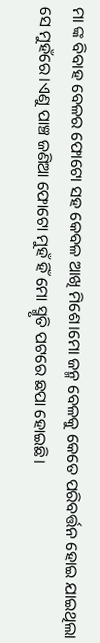ମା ଙ୍କ ବିବାହ ବେଳର ଫୋଟୋ ସହ କେବଳ ଆଖି ମିଶେ।ମୋ ଜନ୍ମ ବେଳକୁ କେତେ ପରିବର୍ତ୍ତନ ହୋଇ ଯାଇଥିଲା ସେ ମୁହଁରେ।ଏଣୁ ପାଞ୍ଚ ଜଣିଆ ଫୋଟୋ ମୁହଁ ହିଁ ମୋ ସ୍ମୃତି ପଟରେ ଛପା ହୋଇଛି।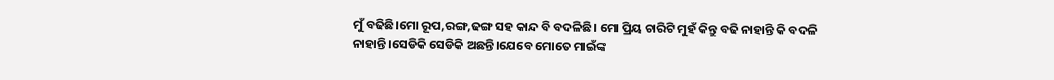ମୁଁ ବଢିଛି।ମୋ ରୂପ,ରଙ୍ଗ,ଢଙ୍ଗ ସହ କାନ୍ଦ ବି ବଦଳିଛି। ମୋ ପ୍ରିୟ ଚାରିଟି ମୁହଁ କିନ୍ତୁ ବଢି ନାହାନ୍ତି କି ବଦଳି ନାହାନ୍ତି।ସେଡିକି ସେଡିକି ଅଛନ୍ତି।ଯେବେ ମୋତେ ମାଇଁଙ୍କ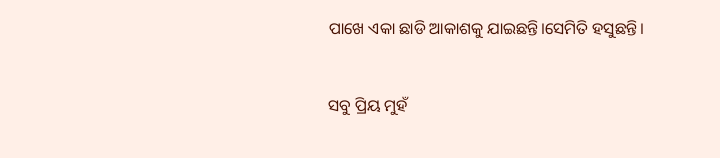ପାଖେ ଏକା ଛାଡି ଆକାଶକୁ ଯାଇଛନ୍ତି।ସେମିତି ହସୁଛନ୍ତି।


ସବୁ ପ୍ରିୟ ମୁହଁ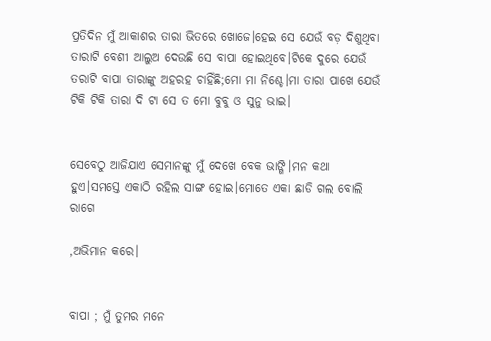ପ୍ରତିଦିନ ମୁଁ ଆକାଶର ତାରା ଭିତରେ ଖୋଜେ।ହେଇ ସେ ଯେଉଁ ବଡ଼ ଦିଶୁଥିବା ତାରାଟି ବେଶୀ ଆଲୁଅ ଦେଉଛି ସେ ବାପା ହୋଇଥିବେ।ଟିକେ ଦୁରେ ଯେଉଁ ତରାଟି ବାପା ତାରାଙ୍କୁ ଅହରହ ଚାହିଁଛି;ମୋ ମା ନିଶ୍ଚେ।ମା ତାରା ପାଖେ ଯେଉଁ ଟିକି ଟିକି ତାରା ଦି ଟା ସେ ତ ମୋ ବୁବୁ ଓ ସୁନୁ ଭାଇ।


ସେବେଠୁ ଆଜିଯାଏ ସେମାନଙ୍କୁ ମୁଁ ଦେଖେ ବେକ ଭାଙ୍ଗି।ମନ କଥା ହୁଏ।ସମସ୍ତେ ଏକାଠି ରହିଲ ସାଙ୍ଗ ହୋଇ।ମୋତେ ଏକା ଛାଡି ଗଲ ବୋଲି ରାଗେ

,ଅଭିମାନ କରେ।


ବାପା ; ମୁଁ ତୁମର ମନେ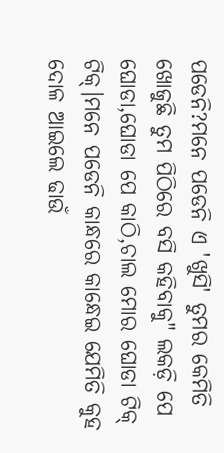ପଡେନି?ମନେ ପଡେନି ଏ 'ଖୁସି' ତୁମର କେମିତି ଖୋଜୁଛି ତୁମ ପିଠିରେ ବସି କହିବାକୁ" ଲକଡ଼ି ପେ ଘୋଡା,ଘୋଡା ପେ କାଠି,ଚାଲ ମୋର ଘୋଡା ଟିକ୍ ଟିକ୍।ମନେ ପଡେନି କାନ୍ଧରେ କାନ୍ଧେଇ ଯେମିତି କୁହ ଦୋଳ ଆଇଲେ ଢାଉଁ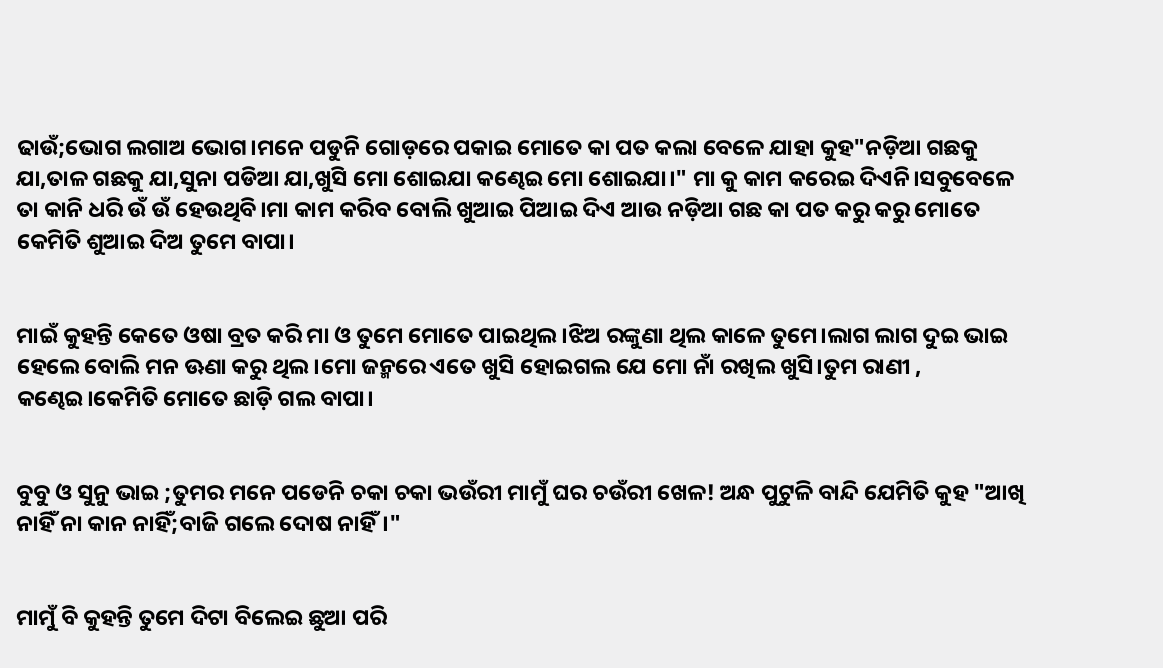ଢାଉଁ;ଭୋଗ ଲଗାଅ ଭୋଗ।ମନେ ପଡୁନି ଗୋଡ଼ରେ ପକାଇ ମୋତେ କା ପତ କଲା ବେଳେ ଯାହା କୁହ"ନଡ଼ିଆ ଗଛକୁ ଯା,ତାଳ ଗଛକୁ ଯା,ସୁନା ପଡିଆ ଯା,ଖୁସି ମୋ ଶୋଇଯା କଣ୍ଢେଇ ମୋ ଶୋଇଯା।" ମା କୁ କାମ କରେଇ ଦିଏନି।ସବୁବେଳେ ତା କାନି ଧରି ଉଁ ଉଁ ହେଉଥିବି।ମା କାମ କରିବ ବୋଲି ଖୁଆଇ ପିଆଇ ଦିଏ ଆଉ ନଡ଼ିଆ ଗଛ କା ପତ କରୁ କରୁ ମୋତେ କେମିତି ଶୁଆଇ ଦିଅ ତୁମେ ବାପା।


ମାଇଁ କୁହନ୍ତି କେତେ ଓଷା ବ୍ରତ କରି ମା ଓ ତୁମେ ମୋତେ ପାଇଥିଲ।ଝିଅ ରଙ୍କୁଣା ଥିଲ କାଳେ ତୁମେ।ଲାଗ ଲାଗ ଦୁଇ ଭାଇ ହେଲେ ବୋଲି ମନ ଊଣା କରୁ ଥିଲ।ମୋ ଜନ୍ମରେ ଏତେ ଖୁସି ହୋଇଗଲ ଯେ ମୋ ନାଁ ରଖିଲ ଖୁସି।ତୁମ ରାଣୀ , କଣ୍ଢେଇ।କେମିତି ମୋତେ ଛାଡ଼ି ଗଲ ବାପା।


ବୁବୁ ଓ ସୁନୁ ଭାଇ ;ତୁମର ମନେ ପଡେନି ଚକା ଚକା ଭଉଁରୀ ମାମୁଁ ଘର ଚଉଁରୀ ଖେଳ! ଅନ୍ଧ ପୁଟୁଳି ବାନ୍ଦି ଯେମିତି କୁହ "ଆଖି ନାହିଁ ନା କାନ ନାହିଁ;ବାଜି ଗଲେ ଦୋଷ ନାହିଁ।"


ମାମୁଁ ବି କୁହନ୍ତି ତୁମେ ଦିଟା ବିଲେଇ ଛୁଆ ପରି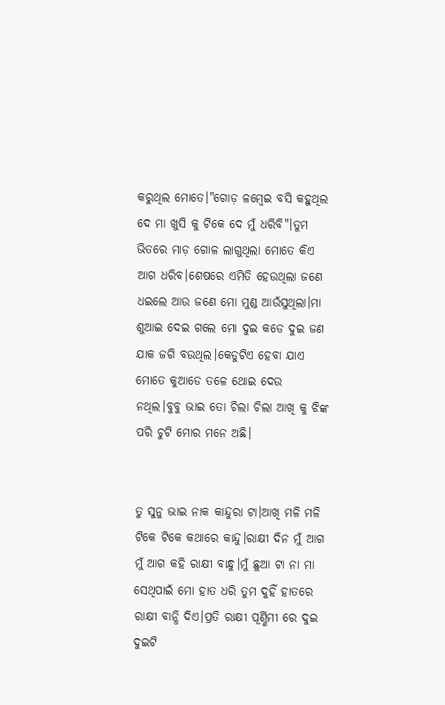କରୁଥିଲ ମୋତେ।"ଗୋଡ଼ ଳମ୍ବେଇ ବସି କହୁଥିଲ ଦେ ମା ଖୁସି କୁ ଟିକେ ଦେ ମୁଁ ଧରିବି"।ତୁମ ଭିତରେ ମାଡ଼ ଗୋଳ ଲାଗୁଥିଲା ମୋତେ କିଏ ଆଗ ଧରିବ।ଶେଷରେ ଏମିତି ହେଉଥିଲା ଜଣେ ଧଇଲେ ଆଉ ଜଣେ ମୋ ମୁଣ୍ଡ ଆଉଁସୁଥିଲା।ମା ଶୁଆଇ ଦେଇ ଗଲେ ମୋ ଦୁଇ କଡେ ଦୁଇ ଜଣ ଯାକ ଜଗି ବଉଥିଲ।କେଡୁଟିଏ ହେବା ଯାଏ ମୋତେ କୁଆଡେ ତଳେ ଥୋଇ ଦେଉ ନଥିଲ।ବୁବୁ ଭାଇ ତୋ ଚିଲା ଚିଲା ଆଖି କୁ ଝିଙ୍କ ପରି ଚୁଟି ମୋର ମନେ ଅଛି।


ତୁ ସୁନୁ ଭାଇ ନାକ କାନ୍ଦୁରା ଟା।ଆଖି ମଳି ମଳି ଟିକେ ଟିକେ କଥାରେ କାନ୍ଦୁ।ରାକ୍ଷୀ ଦିନ ମୁଁ ଆଗ ମୁଁ ଆଗ କହି ରାକ୍ଷୀ ବାନ୍ଧୁ।ମୁଁ ଛୁଆ ଟା ନା ମା ସେଥିପାଇଁ ମୋ ହାତ ଧରି ତୁମ ଦୁହିଁ ହାତରେ ରାକ୍ଷୀ ବାନ୍ଧି ଦିଏ।ପ୍ରତି ରାକ୍ଷୀ ପୂର୍ଣ୍ଣିମୀ ରେ ଦୁଇ ଦୁଇଟି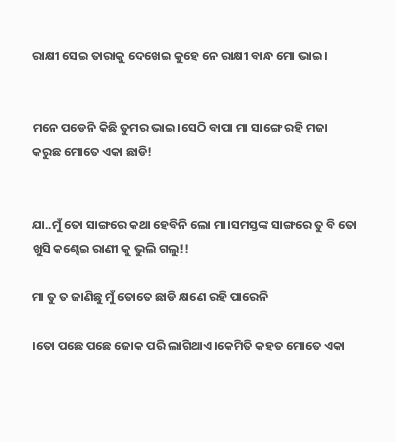ରାକ୍ଷୀ ସେଇ ତାରାକୁ ଦେଖେଇ କୁହେ ନେ ରାକ୍ଷୀ ବାନ୍ଧ ମୋ ଭାଇ।


ମନେ ପଡେନି କିଛି ତୁମର ଭାଇ।ସେଠି ବାପା ମା ସାଙ୍ଗେ ରହି ମଜା କରୁଛ ମୋତେ ଏକା ଛାଡି!


ଯା..ମୁଁ ତୋ ସାଙ୍ଗରେ କଥା ହେବିନି ଲୋ ମା।ସମସ୍ତଙ୍କ ସାଙ୍ଗରେ ତୁ ବି ତୋ ଖୁସି କଣ୍ଢେଇ ରାଣୀ କୁ ଭୁଲି ଗଲୁ!!

ମା ତୁ ତ ଜାଣିଛୁ ମୁଁ ତୋତେ ଛାଡି କ୍ଷଣେ ରହି ପାରେନି

।ତୋ ପଛେ ପଛେ ଜୋକ ପରି ଲାଗିଥାଏ।କେମିତି କହତ ମୋତେ ଏକା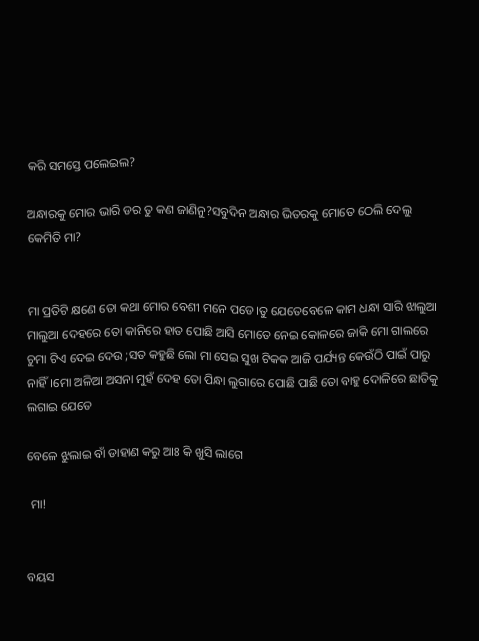କରି ସମସ୍ତେ ପଲେଇଲ?

ଅନ୍ଧାରକୁ ମୋର ଭାରି ଡର ତୁ କଣ ଜାଣିନୁ?ସବୁଦିନ ଅନ୍ଧାର ଭିତରକୁ ମୋତେ ଠେଲି ଦେଲୁ କେମିତି ମା?


ମା ପ୍ରତିଟି କ୍ଷଣେ ତୋ କଥା ମୋର ବେଶୀ ମନେ ପଡେ।ତୁ ଯେତେବେଳେ କାମ ଧନ୍ଧା ସାରି ଝାଲୁଆ ମାଲୁଆ ଦେହରେ ତୋ କାନିରେ ହାତ ପୋଛି ଆସି ମୋତେ ନେଇ କୋଳରେ ଜାକି ମୋ ଗାଲରେ ଚୁମା ଟିଏ ଦେଇ ଦେଉ ;ସତ କହୁଛି ଲୋ ମା ସେଇ ସୁଖ ଟିକକ ଆଜି ପର୍ଯ୍ୟନ୍ତ କେଉଁଠି ପାଇଁ ପାରୁ ନାହିଁ।ମୋ ଅଳିଆ ଅସନା ମୁହଁ ଦେହ ତୋ ପିନ୍ଧା ଲୁଗାରେ ପୋଛି ପାଛି ତୋ ବାହୁ ଦୋଳିରେ ଛାତିକୁ ଲଗାଇ ଯେତେ

ବେଳେ ଝୁଲାଇ ବାଁ ଡାହାଣ କରୁ ଆଃ କି ଖୁସି ଲାଗେ

 ମା!


ବୟସ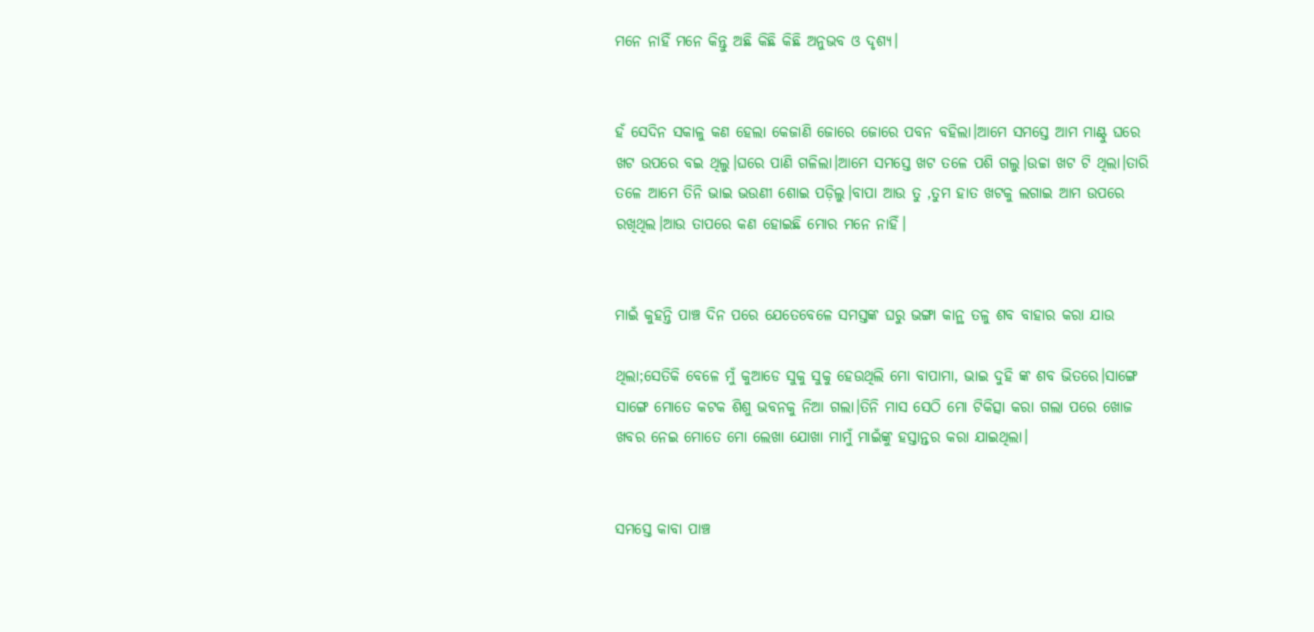ମନେ ନାହିଁ ମନେ କିନ୍ତୁ ଅଛି କିଛି କିଛି ଅନୁଭବ ଓ ଦୃଶ୍ୟ।


ହଁ ସେଦିନ ସକାଳୁ କଣ ହେଲା କେଜାଣି ଜୋରେ ଜୋରେ ପବନ ବହିଲା।ଆମେ ସମସ୍ତେ ଆମ ମାଣ୍ଟୁ ଘରେ ଖଟ ଉପରେ ବଇ ଥିଲୁ।ଘରେ ପାଣି ଗଳିଲା।ଆମେ ସମସ୍ତେ ଖଟ ତଳେ ପଶି ଗଲୁ।ଉଚ୍ଚା ଖଟ ଟି ଥିଲା।ତାରି ତଳେ ଆମେ ତିନି ଭାଇ ଭଉଣୀ ଶୋଇ ପଡ଼ିଲୁ।ବାପା ଆଉ ତୁ ,ତୁମ ହାତ ଖଟକୁ ଲଗାଇ ଆମ ଉପରେ ରଖିଥିଲ।ଆଉ ତାପରେ କଣ ହୋଇଛି ମୋର ମନେ ନାହିଁ।


ମାଇଁ କୁହନ୍ତି ପାଞ୍ଚ ଦିନ ପରେ ଯେତେବେଳେ ସମସ୍ତଙ୍କ ଘରୁ ଭଙ୍ଗା କାନ୍ଥ ତଳୁ ଶବ ବାହାର କରା ଯାଉ

ଥିଲା;ସେତିକି ବେଳେ ମୁଁ କୁଆଡେ ସୁକୁ ସୁକୁ ହେଉଥିଲି ମୋ ବାପାମା, ଭାଇ ଦୁହି ଙ୍କ ଶବ ଭିତରେ।ସାଙ୍ଗେ ସାଙ୍ଗେ ମୋତେ କଟକ ଶିଶୁ ଭବନକୁ ନିଆ ଗଲା।ତିନି ମାସ ସେଠି ମୋ ଟିକିତ୍ସା କରା ଗଲା ପରେ ଖୋଜ ଖବର ନେଇ ମୋତେ ମୋ ଲେଖା ଯୋଖା ମାମୁଁ ମାଇଁଙ୍କୁ ହସ୍ତାନ୍ତର କରା ଯାଇଥିଲା।


ସମସ୍ତେ କାବା ପାଞ୍ଚ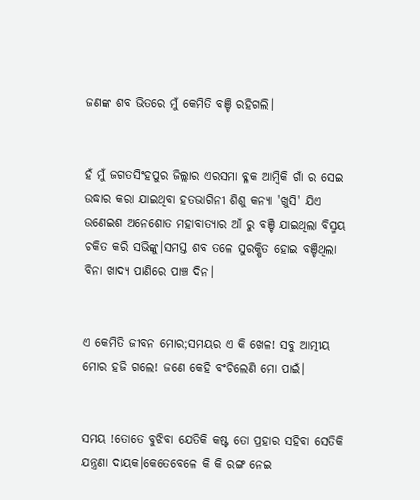ଜଣଙ୍କ ଶବ ଭିତରେ ମୁଁ କେମିତି ବଞ୍ଚି ରହିଗଲି।


ହଁ ମୁଁ ଜଗତସିଂହପୁର ଜିଲ୍ଲାର ଏରସମା ବ୍ଳକ ଆମ୍ବିକି ଗାଁ ର ସେଇ ଉଦ୍ଧାର କରା ଯାଇଥିବା ହତଭାଗିନୀ ଶିଶୁ କନ୍ୟା 'ଖୁସି' ଯିଏ ଉଣେଇଶ ଅନେଶୋତ ମହାବାତ୍ୟାର ଆଁ ରୁ ବଞ୍ଚି ଯାଇଥିଲା ବିସ୍ମୟ ଚକିତ କରି ସଭିଙ୍କୁ।ସମସ୍ତ ଶବ ତଳେ ସୁରକ୍ଷିତ ହୋଇ ବଞ୍ଚିଥିଲା ବିନା ଖାଦ୍ୟ ପାଣିରେ ପାଞ୍ଚ ଦିନ।


ଏ କେମିତି ଜୀବନ ମୋର;ସମୟର ଏ କି ଖେଳ! ସବୁ ଆତ୍ମୀୟ ମୋର ହଜି ଗଲେ! ଜଣେ କେହି ବଂଚିଲେଣି ମୋ ପାଇଁ।


ସମୟ !ତୋତେ ବୁଝିବା ଯେତିକି କଷ୍ଟ ତୋ ପ୍ରହାର ସହିବା ସେତିକି ଯନ୍ତ୍ରଣା ଦାୟକ।କେତେବେଳେ କି କି ରଙ୍ଗ ନେଇ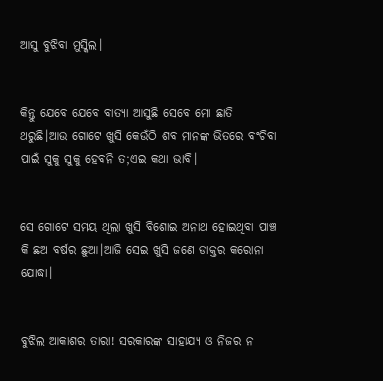ଆସୁ ବୁଝିବା ମୁସ୍କିଲ।


କିନ୍ତୁ ଯେବେ ଯେବେ ବାତ୍ୟା ଆସୁଛି ସେବେ ମୋ ଛାତି ଥରୁଛି।ଆଉ ଗୋଟେ ଖୁସି କେଉଁଠି ଶବ ମାନଙ୍କ ଭିତରେ ବଂଚିବା ପାଇଁ ସୁକୁ ସୁକୁ ହେବନି ତ;ଏଇ କଥା ଭାବି।


ସେ ଗୋଟେ ସମୟ ଥିଲା ଖୁସି ବିଶୋଇ ଅନାଥ ହୋଇଥିବା ପାଞ୍ଚ କି ଛଅ ବର୍ଷର ଛୁଆ।ଆଜି ସେଇ ଖୁସି ଜଣେ ଡାକ୍ତର କରୋନା ଯୋଦ୍ଧା।


ବୁଝିଲ ଆକାଶର ତାରା! ସରକାରଙ୍କ ସାହାଯ୍ୟ ଓ ନିଜର ନ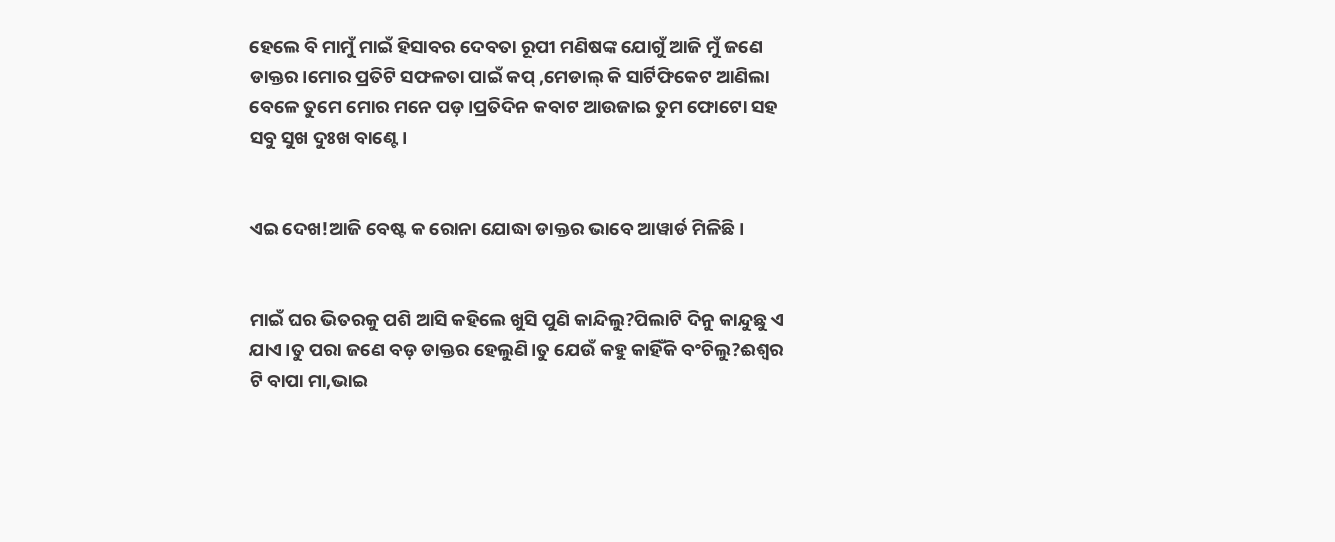ହେଲେ ବି ମାମୁଁ ମାଇଁ ହିସାବର ଦେବତା ରୂପୀ ମଣିଷଙ୍କ ଯୋଗୁଁ ଆଜି ମୁଁ ଜଣେ ଡାକ୍ତର।ମୋର ପ୍ରତିଟି ସଫଳତା ପାଇଁ କପ୍ ,ମେଡାଲ୍ କି ସାର୍ଟିଫିକେଟ ଆଣିଲା ବେଳେ ତୁମେ ମୋର ମନେ ପଡ଼।ପ୍ରତିଦିନ କବାଟ ଆଉଜାଇ ତୁମ ଫୋଟୋ ସହ ସବୁ ସୁଖ ଦୁଃଖ ବାଣ୍ଟେ।


ଏଇ ଦେଖ!ଆଜି ବେଷ୍ଟ କ ରୋନା ଯୋଦ୍ଧା ଡାକ୍ତର ଭାବେ ଆୱାର୍ଡ ମିଳିଛି।


ମାଇଁ ଘର ଭିତରକୁ ପଶି ଆସି କହିଲେ ଖୁସି ପୁଣି କାନ୍ଦିଲୁ?ପିଲାଟି ଦିନୁ କାନ୍ଦୁଛୁ ଏ ଯାଏ।ତୁ ପରା ଜଣେ ବଡ଼ ଡାକ୍ତର ହେଲୁଣି।ତୁ ଯେଉଁ କହୁ କାହିଁକି ବଂଚିଲୁ?ଈଶ୍ୱର ଟି ବାପା ମା,ଭାଇ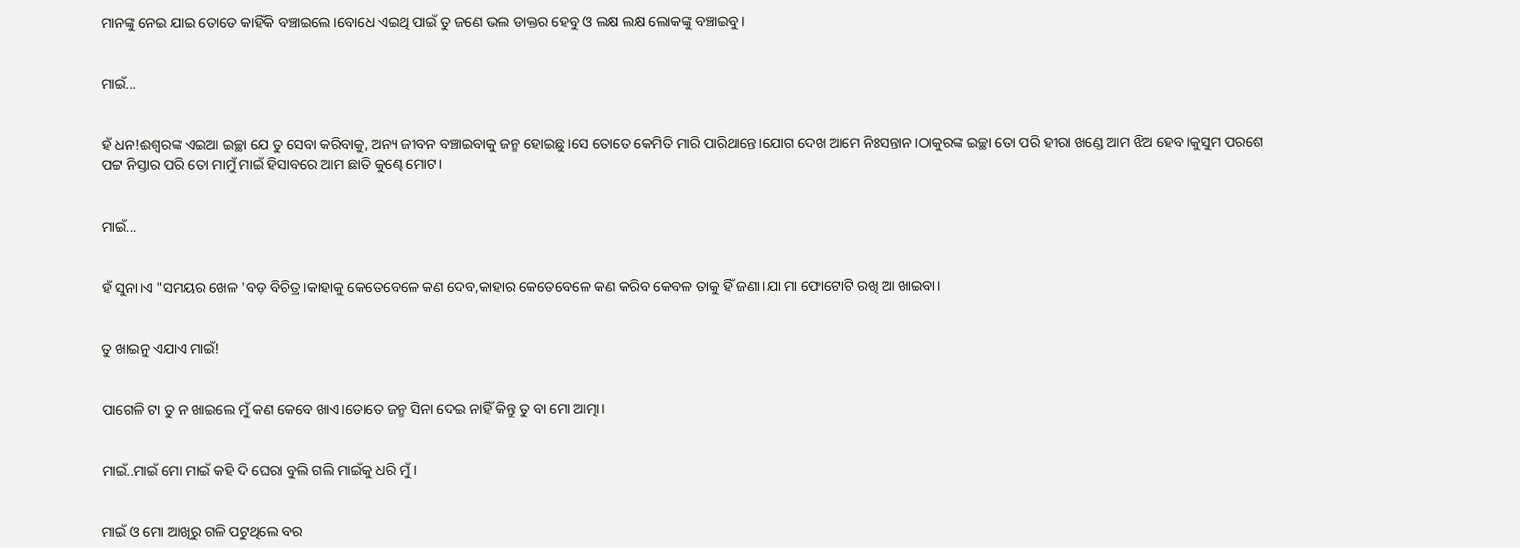ମାନଙ୍କୁ ନେଇ ଯାଇ ତୋତେ କାହିଁକି ବଞ୍ଚାଇଲେ।ବୋଧେ ଏଇଥି ପାଇଁ ତୁ ଜଣେ ଭଲ ଡାକ୍ତର ହେବୁ ଓ ଲକ୍ଷ ଲକ୍ଷ ଲୋକଙ୍କୁ ବଞ୍ଚାଇବୁ।


ମାଇଁ...


ହଁ ଧନ!ଈଶ୍ୱରଙ୍କ ଏଇଆ ଇଚ୍ଛା ଯେ ତୁ ସେବା କରିବାକୁ, ଅନ୍ୟ ଜୀବନ ବଞ୍ଚାଇବାକୁ ଜନ୍ମ ହୋଇଛୁ।ସେ ତୋତେ କେମିତି ମାରି ପାରିଥାନ୍ତେ।ଯୋଗ ଦେଖ ଆମେ ନିଃସନ୍ତାନ।ଠାକୁରଙ୍କ ଇଚ୍ଛା ତୋ ପରି ହୀରା ଖଣ୍ଡେ ଆମ ଝିଅ ହେବ।କୁସୁମ ପରଶେ ପଟ୍ଟ ନିସ୍ତାର ପରି ତୋ ମାମୁଁ ମାଇଁ ହିସାବରେ ଆମ ଛାତି କୁଣ୍ଢେ ମୋଟ।


ମାଇଁ...


ହଁ ସୁନା।ଏ "ସମୟର ଖେଳ 'ବଡ଼ ବିଚିତ୍ର।କାହାକୁ କେତେବେଳେ କଣ ଦେବ,କାହାର କେତେବେଳେ କଣ କରିବ କେବଳ ତାକୁ ହିଁ ଜଣା।ଯା ମା ଫୋଟୋଟି ରଖି ଆ ଖାଇବା।


ତୁ ଖାଇନୁ ଏଯାଏ ମାଇଁ!


ପାଗେଳି ଟା ତୁ ନ ଖାଇଲେ ମୁଁ କଣ କେବେ ଖାଏ।ତୋତେ ଜନ୍ମ ସିନା ଦେଇ ନାହିଁ କିନ୍ତୁ ତୁ ବା ମୋ ଆତ୍ମା।


ମାଇଁ..ମାଇଁ ମୋ ମାଇଁ କହି ଦି ଘେରା ବୁଲି ଗଲି ମାଇଁକୁ ଧରି ମୁଁ।


ମାଇଁ ଓ ମୋ ଆଖିରୁ ଗଳି ପଟୁଥିଲେ ବର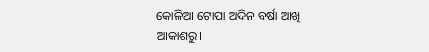କୋଳିଆ ଟୋପା ଅଦିନ ବର୍ଷା ଆଖି ଆକାଶରୁ।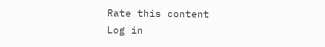Rate this content
Log in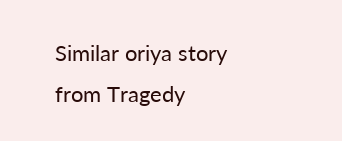Similar oriya story from Tragedy